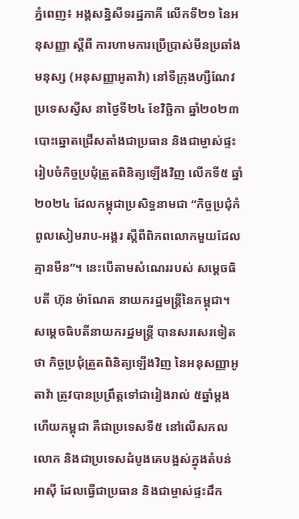ភ្នំពេញ៖ អង្គសន្និសីទរដ្ឋភាគី លើកទី២១ នៃអនុសញ្ញា ស្តីពី ការហាមការប្រើប្រាស់មីនប្រឆាំងមនុស្ស (អនុសញ្ញាអូតាវ៉ា) នៅទីក្រុងហ្សឺណែវ ប្រទេសស្វីស នាថ្ងៃទី២៤ ខែវិច្ឆិកា ឆ្នាំ២០២៣ បោះឆ្នោតជ្រើសតាំងជាប្រធាន និងជាម្ចាស់ផ្ទះរៀបចំកិច្ចប្រជុំត្រួតពិនិត្យឡើងវិញ លើកទី៥ ឆ្នាំ២០២៤ ដែលកម្ពុជាប្រសិទ្ធនាមជា “កិច្ចប្រជុំកំពូលសៀមរាប-អង្គរ ស្តីពីពិភពលោកមួយដែលគ្មានមីន”។ នេះបើតាមសំណេររបស់ សម្តេចធិបតី ហ៊ុន ម៉ាណែត នាយករដ្ឋមន្ត្រីនៃកម្ពុជា។
សម្តេចធិបតីនាយករដ្ឋមន្ត្រី បានសរសេរទៀតថា កិច្ចប្រជុំត្រួតពិនិត្យឡើងវិញ នៃអនុសញ្ញាអូតាវ៉ា ត្រូវបានប្រព្រឹត្តទៅជារៀងរាល់ ៥ឆ្នាំម្តង ហើយកម្ពុជា គឺជាប្រទេសទី៥ នៅលើសកលលោក និងជាប្រទេសដំបូងគេបង្អស់ក្នុងតំបន់អាស៊ី ដែលធ្វើជាប្រធាន និងជាម្ចាស់ផ្ទះដឹក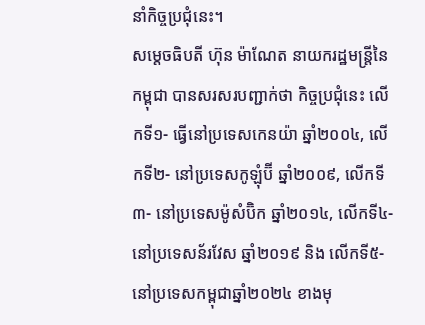នាំកិច្ចប្រជុំនេះ។
សម្តេចធិបតី ហ៊ុន ម៉ាណែត នាយករដ្ឋមន្ត្រីនៃកម្ពុជា បានសរសរបញ្ជាក់ថា កិច្ចប្រជុំនេះ លើកទី១- ធ្វើនៅប្រទេសកេនយ៉ា ឆ្នាំ២០០៤, លើកទី២- នៅប្រទេសកូឡុំប៊ី ឆ្នាំ២០០៩, លើកទី៣- នៅប្រទេសម៉ូសំប៊ិក ឆ្នាំ២០១៤, លើកទី៤- នៅប្រទេសន័រវែស ឆ្នាំ២០១៩ និង លើកទី៥- នៅប្រទេសកម្ពុជាឆ្នាំ២០២៤ ខាងមុ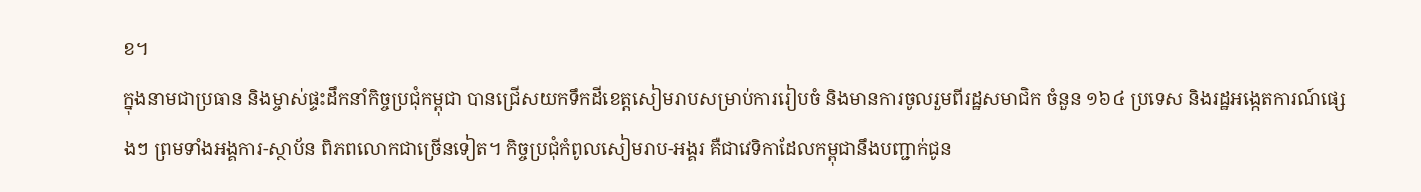ខ។
ក្នុងនាមជាប្រធាន និងម្ចាស់ផ្ទះដឹកនាំកិច្ចប្រជុំកម្ពុជា បានជ្រើសយកទឹកដីខេត្តសៀមរាបសម្រាប់ការរៀបចំ និងមានការចូលរួមពីរដ្ឋសមាជិក ចំនួន ១៦៤ ប្រទេស និងរដ្ឋអង្កេតការណ៍ផ្សេងៗ ព្រមទាំងអង្គការ-ស្ថាប័ន ពិភពលោកជាច្រើនទៀត។ កិច្ចប្រជុំកំពូលសៀមរាប-អង្គរ គឺជាវេទិកាដែលកម្ពុជានឹងបញ្ជាក់ជូន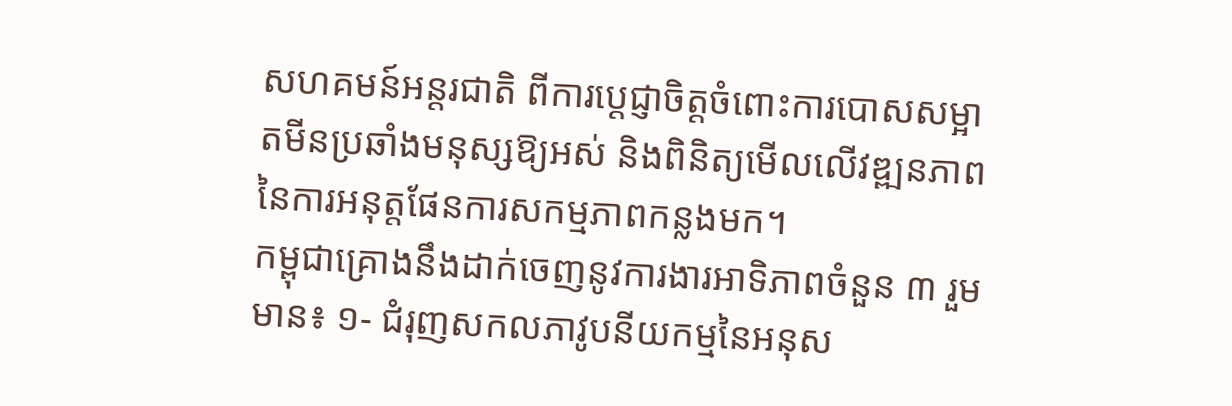សហគមន៍អន្តរជាតិ ពីការប្តេជ្ញាចិត្តចំពោះការបោសសម្អាតមីនប្រឆាំងមនុស្សឱ្យអស់ និងពិនិត្យមើលលើវឌ្ឍនភាពនៃការអនុត្តផែនការសកម្មភាពកន្លងមក។
កម្ពុជាគ្រោងនឹងដាក់ចេញនូវការងារអាទិភាពចំនួន ៣ រួមមាន៖ ១- ជំរុញសកលភាវូបនីយកម្មនៃអនុស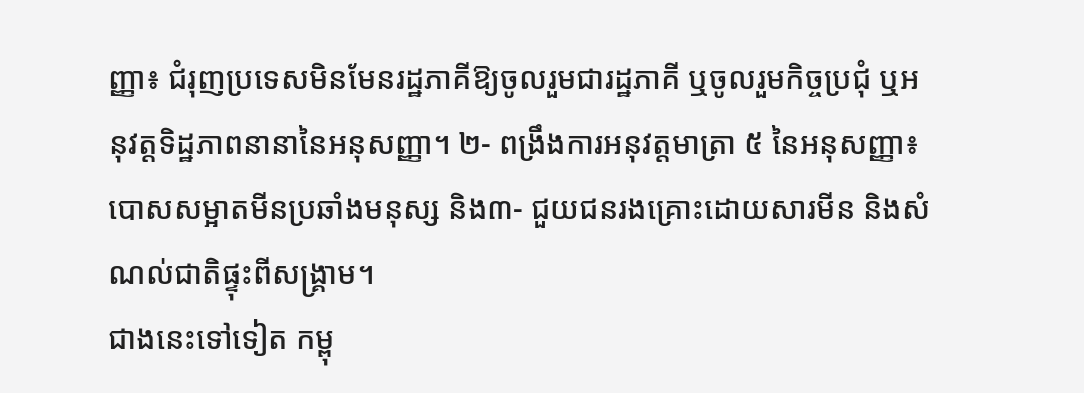ញ្ញា៖ ជំរុញប្រទេសមិនមែនរដ្ឋភាគីឱ្យចូលរួមជារដ្ឋភាគី ឬចូលរួមកិច្ចប្រជុំ ឬអនុវត្តទិដ្ឋភាពនានានៃអនុសញ្ញា។ ២- ពង្រឹងការអនុវត្តមាត្រា ៥ នៃអនុសញ្ញា៖ បោសសម្អាតមីនប្រឆាំងមនុស្ស និង៣- ជួយជនរងគ្រោះដោយសារមីន និងសំណល់ជាតិផ្ទុះពីសង្រ្គាម។
ជាងនេះទៅទៀត កម្ពុ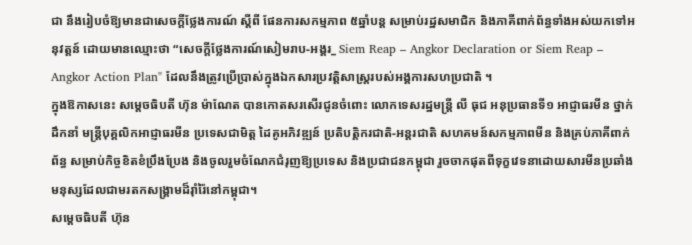ជា នឹងរៀបចំឱ្យមានជាសេចក្តីថ្លែងការណ៍ ស្តីពី ផែនការសកម្មភាព ៥ឆ្នាំបន្ត សម្រាប់រដ្ឋសមាជិក និងភាគីពាក់ព័ន្ធទាំងអស់យកទៅអនុវត្តន៍ ដោយមានឈ្មោះថា “សេចក្តីថ្លែងការណ៍សៀមរាប-អង្គរ_ Siem Reap – Angkor Declaration or Siem Reap – Angkor Action Plan" ដែលនឹងត្រូវប្រើប្រាស់ក្នុងឯកសារប្រវត្តិសាស្ត្ររបស់អង្គការសហប្រជាតិ ។
ក្នុងឱកាសនេះ សម្តេចធិបតី ហ៊ុន ម៉ាណែត បានកោតសរសើរជូនចំពោះ លោកទេសរដ្ឋមន្រ្តី លី ធុជ អនុប្រធានទី១ អាជ្ញាធរមីន ថ្នាក់ដឹកនាំ មន្រ្តីបុគ្គលិកអាជ្ញាធរមីន ប្រទេសជាមិត្ត ដៃគូអភិវឌ្ឍន៍ ប្រតិបត្តិករជាតិ-អន្តរជាតិ សហគមន៍សកម្មភាពមីន និងគ្រប់ភាគីពាក់ព័ន្ធ សម្រាប់កិច្ចខិតខំប្រឹងប្រែង និងចូលរួមចំណែកជំរុញឱ្យប្រទេស និងប្រជាជនកម្ពុជា រួចចាកផុតពីទុក្ខវេទនាដោយសារមីនប្រឆាំងមនុស្សដែលជាមរតកសង្រ្គាមដ៏រ៉ាំរ៉ៃនៅកម្ពុជា។
សម្តេចធិបតី ហ៊ុន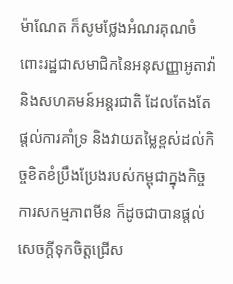ម៉ាណែត ក៏សូមថ្លែងអំណរគុណចំពោះរដ្ឋជាសមាជិកនៃអនុសញ្ញាអូតាវ៉ា និងសហគមន៍អន្តរជាតិ ដែលតែងតែផ្តល់ការគាំទ្រ និងវាយតម្លៃខ្ពស់ដល់កិច្ចខិតខំប្រឹងប្រែងរបស់កម្ពុជាក្នុងកិច្ចការសកម្មភាពមីន ក៏ដូចជាបានផ្តល់សេចក្តីទុកចិត្តជ្រើស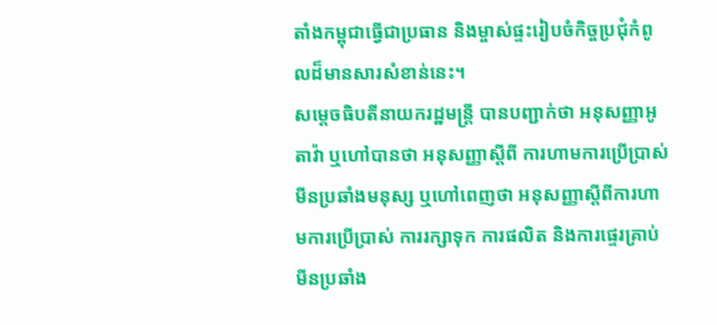តាំងកម្ពុជាធ្វើជាប្រធាន និងម្ចាស់ផ្ទះរៀបចំកិច្ចប្រជុំកំពូលដ៏មានសារសំខាន់នេះ។
សម្តេចធិបតីនាយករដ្ឋមន្ត្រី បានបញ្ជាក់ថា អនុសញ្ញាអូតាវ៉ា ឬហៅបានថា អនុសញ្ញាស្តីពី ការហាមការប្រើប្រាស់មីនប្រឆាំងមនុស្ស ឬហៅពេញថា អនុសញ្ញាស្តីពីការហាមការប្រើប្រាស់ ការរក្សាទុក ការផលិត និងការផ្ទេរគ្រាប់មីនប្រឆាំង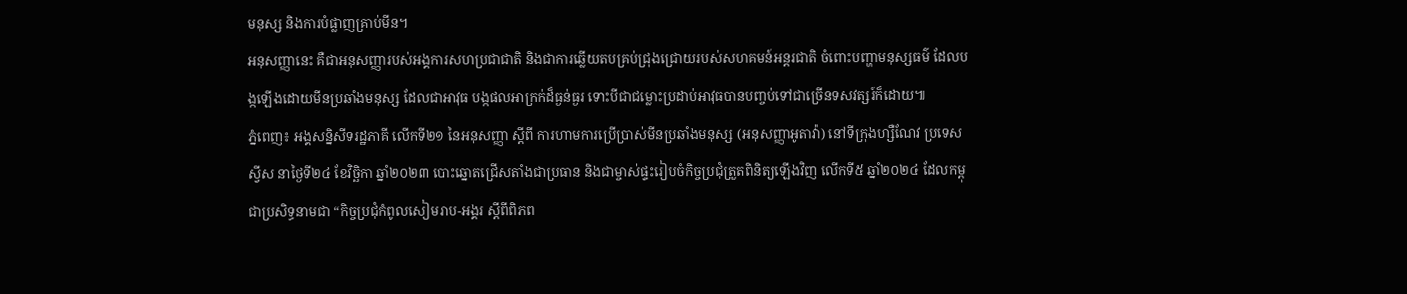មនុស្ស និងការបំផ្លាញគ្រាប់មីន។
អនុសញ្ញានេះ គឺជាអនុសញ្ញារបស់អង្គការសហប្រជាជាតិ និងជាការឆ្លើយតបគ្រប់ជ្រុងជ្រោយរបស់សហគមន៍អន្តរជាតិ ចំពោះបញ្ហាមនុស្សធម៌ ដែលបង្កឡើងដោយមីនប្រឆាំងមនុស្ស ដែលជាអាវុធ បង្កផលអាក្រក់ដ៏ធ្ងន់ធ្ងរ ទោះបីជាជម្លោះប្រដាប់អាវុធបានបញ្ចប់ទៅជាច្រើនទសវត្សរ៍ក៏ដោយ៕
ភ្នំពេញ៖ អង្គសន្និសីទរដ្ឋភាគី លើកទី២១ នៃអនុសញ្ញា ស្តីពី ការហាមការប្រើប្រាស់មីនប្រឆាំងមនុស្ស (អនុសញ្ញាអូតាវ៉ា) នៅទីក្រុងហ្សឺណែវ ប្រទេសស្វីស នាថ្ងៃទី២៤ ខែវិច្ឆិកា ឆ្នាំ២០២៣ បោះឆ្នោតជ្រើសតាំងជាប្រធាន និងជាម្ចាស់ផ្ទះរៀបចំកិច្ចប្រជុំត្រួតពិនិត្យឡើងវិញ លើកទី៥ ឆ្នាំ២០២៤ ដែលកម្ពុជាប្រសិទ្ធនាមជា “កិច្ចប្រជុំកំពូលសៀមរាប-អង្គរ ស្តីពីពិភព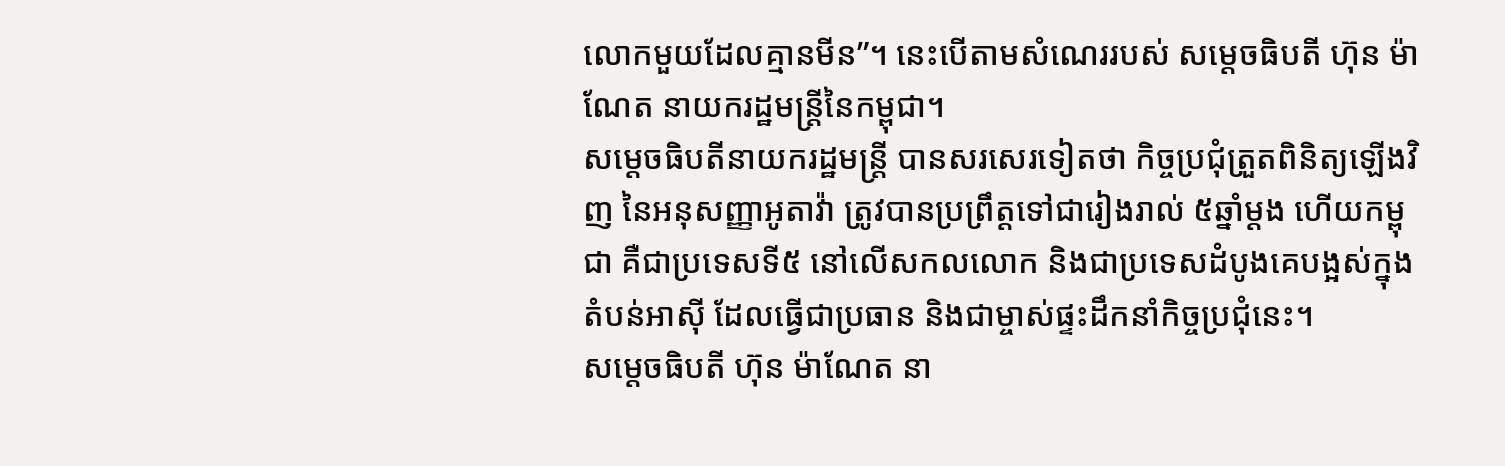លោកមួយដែលគ្មានមីន”។ នេះបើតាមសំណេររបស់ សម្តេចធិបតី ហ៊ុន ម៉ាណែត នាយករដ្ឋមន្ត្រីនៃកម្ពុជា។
សម្តេចធិបតីនាយករដ្ឋមន្ត្រី បានសរសេរទៀតថា កិច្ចប្រជុំត្រួតពិនិត្យឡើងវិញ នៃអនុសញ្ញាអូតាវ៉ា ត្រូវបានប្រព្រឹត្តទៅជារៀងរាល់ ៥ឆ្នាំម្តង ហើយកម្ពុជា គឺជាប្រទេសទី៥ នៅលើសកលលោក និងជាប្រទេសដំបូងគេបង្អស់ក្នុងតំបន់អាស៊ី ដែលធ្វើជាប្រធាន និងជាម្ចាស់ផ្ទះដឹកនាំកិច្ចប្រជុំនេះ។
សម្តេចធិបតី ហ៊ុន ម៉ាណែត នា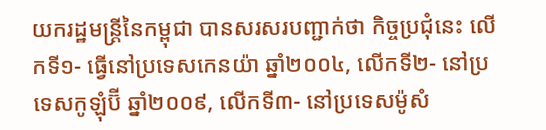យករដ្ឋមន្ត្រីនៃកម្ពុជា បានសរសរបញ្ជាក់ថា កិច្ចប្រជុំនេះ លើកទី១- ធ្វើនៅប្រទេសកេនយ៉ា ឆ្នាំ២០០៤, លើកទី២- នៅប្រទេសកូឡុំប៊ី ឆ្នាំ២០០៩, លើកទី៣- នៅប្រទេសម៉ូសំ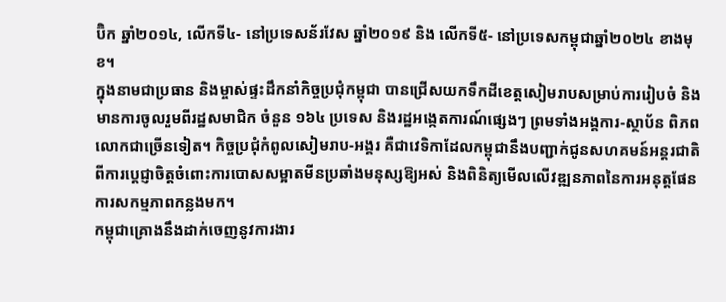ប៊ិក ឆ្នាំ២០១៤, លើកទី៤- នៅប្រទេសន័រវែស ឆ្នាំ២០១៩ និង លើកទី៥- នៅប្រទេសកម្ពុជាឆ្នាំ២០២៤ ខាងមុខ។
ក្នុងនាមជាប្រធាន និងម្ចាស់ផ្ទះដឹកនាំកិច្ចប្រជុំកម្ពុជា បានជ្រើសយកទឹកដីខេត្តសៀមរាបសម្រាប់ការរៀបចំ និងមានការចូលរួមពីរដ្ឋសមាជិក ចំនួន ១៦៤ ប្រទេស និងរដ្ឋអង្កេតការណ៍ផ្សេងៗ ព្រមទាំងអង្គការ-ស្ថាប័ន ពិភពលោកជាច្រើនទៀត។ កិច្ចប្រជុំកំពូលសៀមរាប-អង្គរ គឺជាវេទិកាដែលកម្ពុជានឹងបញ្ជាក់ជូនសហគមន៍អន្តរជាតិ ពីការប្តេជ្ញាចិត្តចំពោះការបោសសម្អាតមីនប្រឆាំងមនុស្សឱ្យអស់ និងពិនិត្យមើលលើវឌ្ឍនភាពនៃការអនុត្តផែនការសកម្មភាពកន្លងមក។
កម្ពុជាគ្រោងនឹងដាក់ចេញនូវការងារ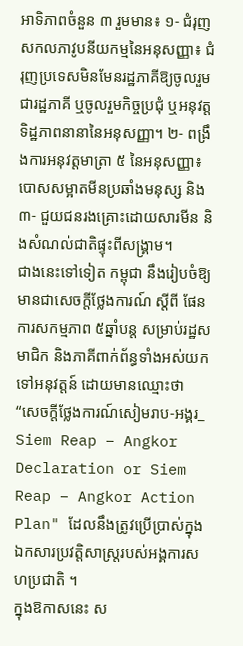អាទិភាពចំនួន ៣ រួមមាន៖ ១- ជំរុញសកលភាវូបនីយកម្មនៃអនុសញ្ញា៖ ជំរុញប្រទេសមិនមែនរដ្ឋភាគីឱ្យចូលរួមជារដ្ឋភាគី ឬចូលរួមកិច្ចប្រជុំ ឬអនុវត្តទិដ្ឋភាពនានានៃអនុសញ្ញា។ ២- ពង្រឹងការអនុវត្តមាត្រា ៥ នៃអនុសញ្ញា៖ បោសសម្អាតមីនប្រឆាំងមនុស្ស និង៣- ជួយជនរងគ្រោះដោយសារមីន និងសំណល់ជាតិផ្ទុះពីសង្រ្គាម។
ជាងនេះទៅទៀត កម្ពុជា នឹងរៀបចំឱ្យមានជាសេចក្តីថ្លែងការណ៍ ស្តីពី ផែនការសកម្មភាព ៥ឆ្នាំបន្ត សម្រាប់រដ្ឋសមាជិក និងភាគីពាក់ព័ន្ធទាំងអស់យកទៅអនុវត្តន៍ ដោយមានឈ្មោះថា “សេចក្តីថ្លែងការណ៍សៀមរាប-អង្គរ_ Siem Reap – Angkor Declaration or Siem Reap – Angkor Action Plan" ដែលនឹងត្រូវប្រើប្រាស់ក្នុងឯកសារប្រវត្តិសាស្ត្ររបស់អង្គការសហប្រជាតិ ។
ក្នុងឱកាសនេះ ស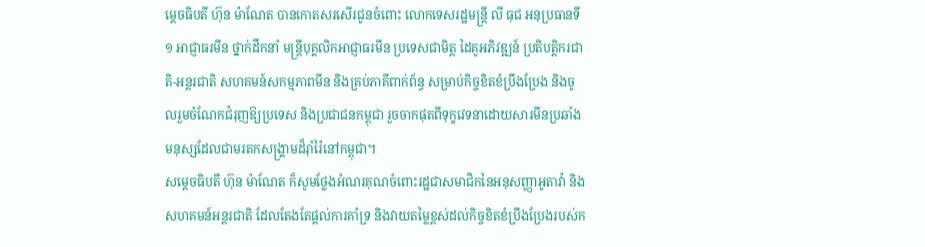ម្តេចធិបតី ហ៊ុន ម៉ាណែត បានកោតសរសើរជូនចំពោះ លោកទេសរដ្ឋមន្រ្តី លី ធុជ អនុប្រធានទី១ អាជ្ញាធរមីន ថ្នាក់ដឹកនាំ មន្រ្តីបុគ្គលិកអាជ្ញាធរមីន ប្រទេសជាមិត្ត ដៃគូអភិវឌ្ឍន៍ ប្រតិបត្តិករជាតិ-អន្តរជាតិ សហគមន៍សកម្មភាពមីន និងគ្រប់ភាគីពាក់ព័ន្ធ សម្រាប់កិច្ចខិតខំប្រឹងប្រែង និងចូលរួមចំណែកជំរុញឱ្យប្រទេស និងប្រជាជនកម្ពុជា រួចចាកផុតពីទុក្ខវេទនាដោយសារមីនប្រឆាំងមនុស្សដែលជាមរតកសង្រ្គាមដ៏រ៉ាំរ៉ៃនៅកម្ពុជា។
សម្តេចធិបតី ហ៊ុន ម៉ាណែត ក៏សូមថ្លែងអំណរគុណចំពោះរដ្ឋជាសមាជិកនៃអនុសញ្ញាអូតាវ៉ា និងសហគមន៍អន្តរជាតិ ដែលតែងតែផ្តល់ការគាំទ្រ និងវាយតម្លៃខ្ពស់ដល់កិច្ចខិតខំប្រឹងប្រែងរបស់ក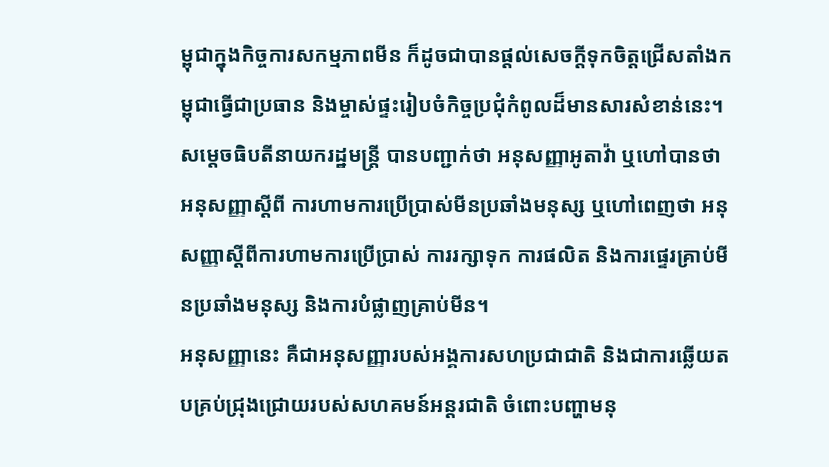ម្ពុជាក្នុងកិច្ចការសកម្មភាពមីន ក៏ដូចជាបានផ្តល់សេចក្តីទុកចិត្តជ្រើសតាំងកម្ពុជាធ្វើជាប្រធាន និងម្ចាស់ផ្ទះរៀបចំកិច្ចប្រជុំកំពូលដ៏មានសារសំខាន់នេះ។
សម្តេចធិបតីនាយករដ្ឋមន្ត្រី បានបញ្ជាក់ថា អនុសញ្ញាអូតាវ៉ា ឬហៅបានថា អនុសញ្ញាស្តីពី ការហាមការប្រើប្រាស់មីនប្រឆាំងមនុស្ស ឬហៅពេញថា អនុសញ្ញាស្តីពីការហាមការប្រើប្រាស់ ការរក្សាទុក ការផលិត និងការផ្ទេរគ្រាប់មីនប្រឆាំងមនុស្ស និងការបំផ្លាញគ្រាប់មីន។
អនុសញ្ញានេះ គឺជាអនុសញ្ញារបស់អង្គការសហប្រជាជាតិ និងជាការឆ្លើយតបគ្រប់ជ្រុងជ្រោយរបស់សហគមន៍អន្តរជាតិ ចំពោះបញ្ហាមនុ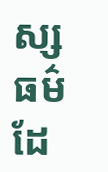ស្សធម៌ ដែ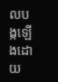លបង្កឡើងដោយ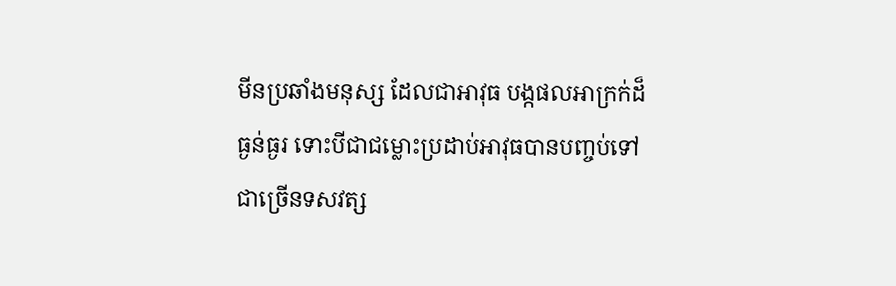មីនប្រឆាំងមនុស្ស ដែលជាអាវុធ បង្កផលអាក្រក់ដ៏ធ្ងន់ធ្ងរ ទោះបីជាជម្លោះប្រដាប់អាវុធបានបញ្ចប់ទៅជាច្រើនទសវត្ស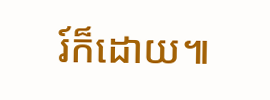រ៍ក៏ដោយ៕